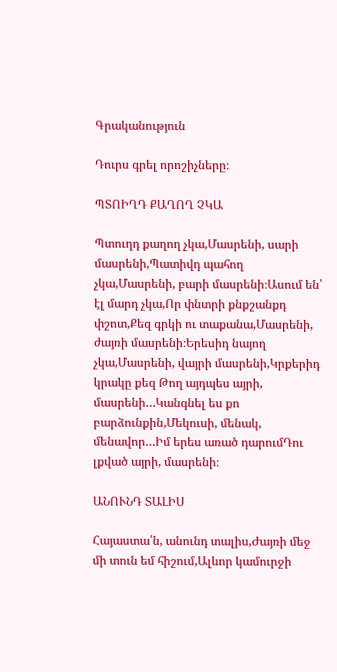Գրականություն

Դուրս գրել որոշիչները։

ՊՏՈԻՂԴ ՔԱՂՈՂ ՉԿԱ

Պտուղդ քաղող չկա,Մասրենի, սարի մասրենի,Պատիվդ պահող չկա,Մասրենի, բարի մասրենի։Ասում են՝ էլ մարդ չկա,Որ փնտրի քնքշանքդ փշոտ,Քեզ գրկի ու տաքանա,Մասրենի, ժայռի մասրենի։Երեսիդ նայող չկա,Մասրենի, վայրի մասրենի,Կրքերիդ կրակը քեզ Թող այդպես այրի, մասրենի…Կանգնել ես քո բարձունքին,Մեկուսի, մենակ, մենավոր…Իմ երես առած դարումԴու լքված այրի, մասրենի։

ԱՆՈՒՆԴ ՏԱԼԻՍ

Հայաստա՛ն, անունդ տալիս,Ժայռի մեջ մի տուն եմ հիշում,Ալևոր կամուրջի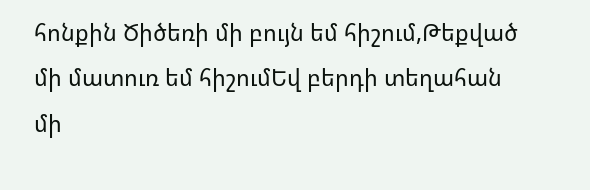հոնքին Ծիծեռի մի բույն եմ հիշում,Թեքված մի մատուռ եմ հիշումԵվ բերդի տեղահան մի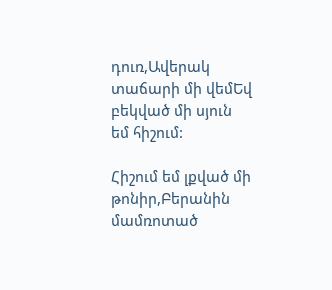դուռ,Ավերակ տաճարի մի վեմԵվ բեկված մի սյուն եմ հիշում:

Հիշում եմ լքված մի թոնիր,Բերանին մամռոտած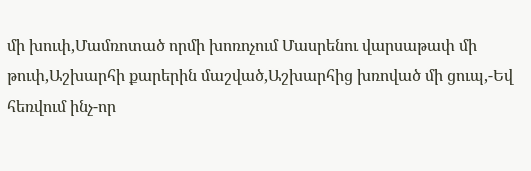մի խուփ,Մամռոտած որմի խոռոչում Մասրենու վարսաթափ մի թուփ,Աշխարհի քարերին մաշված,Աշխարհից խռոված մի ցուպ,-Եվ հեռվում ինչ-որ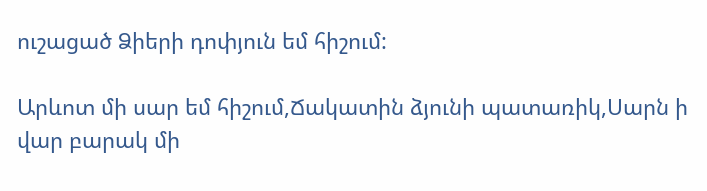ուշացած Ձիերի դոփյուն եմ հիշում:

Արևոտ մի սար եմ հիշում,Ճակատին ձյունի պատառիկ,Սարն ի վար բարակ մի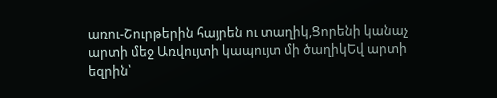առու-Շուրթերին հայրեն ու տաղիկ,Ցորենի կանաչ արտի մեջ Առվույտի կապույտ մի ծաղիկԵվ արտի եզրին՝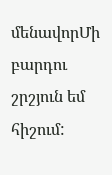մենավորՄի բարդու շրշյուն եմ հիշում: